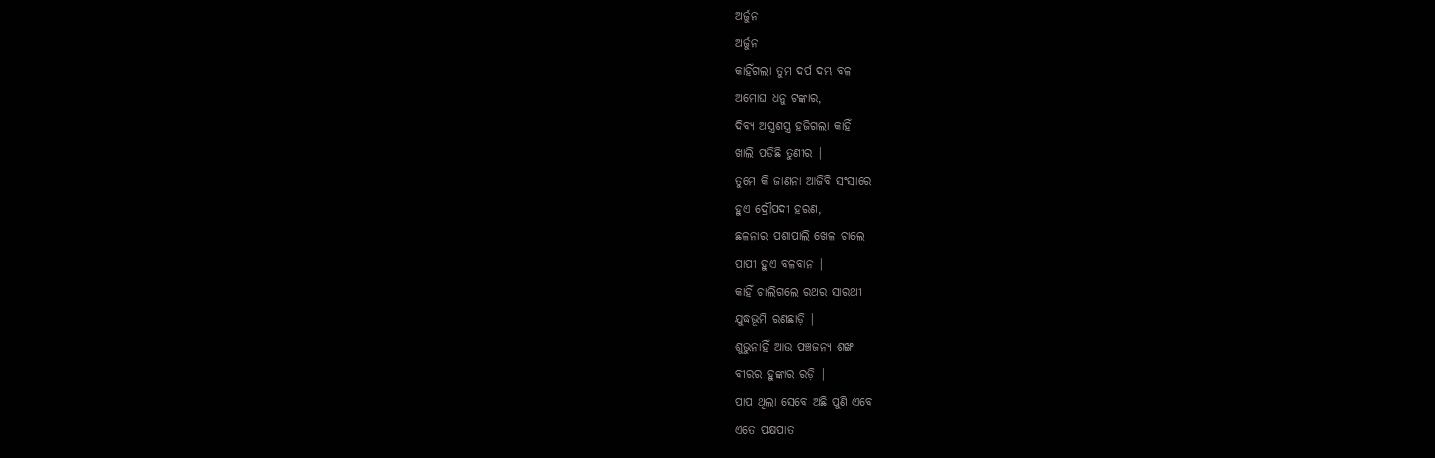ଅର୍ଜୁନ
ଅର୍ଜୁନ
କାହିଁଗଲା ତୁମ ଦର୍ପ ଦମ୍ଭ ବଳ
ଅମୋଘ ଧନୁ ଟଙ୍କାର,
ଦିବ୍ୟ ଅସ୍ତ୍ରଶସ୍ତ୍ର ହଜିଗଲା କାହିଁ
ଖାଲି ପଡିଛି ତୁଣୀର |
ତୁମେ କି ଜାଣନା ଆଜିବି ସଂସାରେ
ହୁଏ ଦ୍ରୌପଦୀ ହରଣ,
ଛଳନାର ପଶାପାଲି ଖେଳ ଚାଲେ
ପାପୀ ହୁଏ ବଳବାନ |
କାହିଁ ଚାଲିଗଲେ ରଥର ସାରଥୀ
ଯୁଦ୍ଧଭୂମି ରଣଛାଡ଼ି |
ଶୁଭୁନାହିଁ ଆଉ ପଞ୍ଚଜନ୍ୟ ଶଙ୍ଖ
ବୀରର ହୁଙ୍କାର ରଡ଼ି |
ପାପ ଥିଲା ସେବେ ଅଛି ପୁଣି ଏବେ
ଏତେ ପକ୍ଷପାତ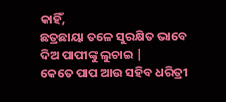କାହିଁ,
ଛତ୍ରଛାୟା ତଳେ ସୁରକ୍ଷିତ ଭାବେ
ଦିଅ ପାପୀଙ୍କୁ ଲୁଚାଇ |
କେତେ ପାପ ଆଉ ସହିବ ଧରିତ୍ରୀ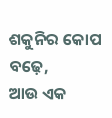ଶକୁନିର କୋପ ବଢ଼େ,
ଆଉ ଏକ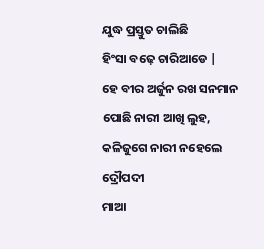ଯୁଦ୍ଧ ପ୍ରସ୍ତୁତ ଚାଲିଛି
ହିଂସା ବଢ଼େ ଚାରିଆଡେ |
ହେ ବୀର ଅର୍ଜୁନ ରଖ ସନମାନ
ପୋଛି ନାରୀ ଆଖି ଲୁହ,
କଳିଜୁଗେ ନାରୀ ନହେଲେ ଦ୍ରୌପଦୀ
ମାଆ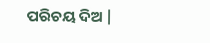ପରିଚୟ ଦିଅ |